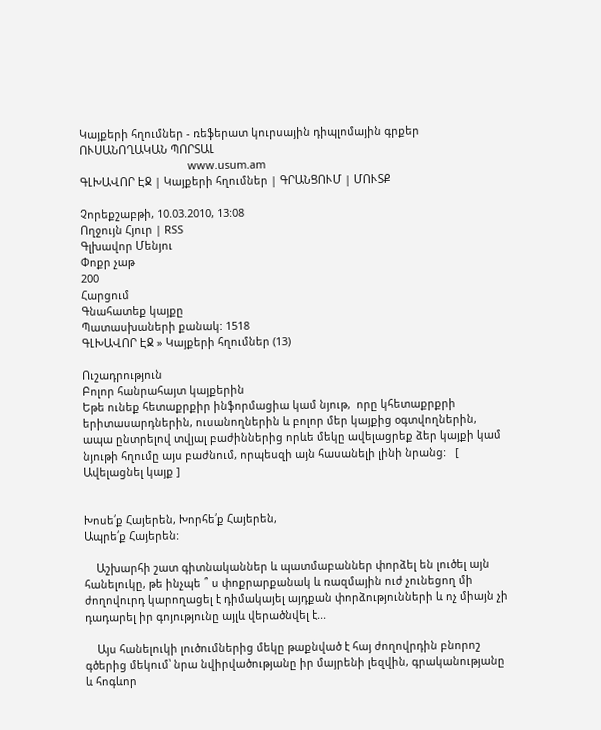Կայքերի հղումներ - ռեֆերատ կուրսային դիպլոմային գրքեր
ՈՒՍԱՆՈՂԱԿԱՆ ՊՈՐՏԱԼ
                                    www.usum.am
ԳԼԽԱՎՈՐ ԷՋ | Կայքերի հղումներ | ԳՐԱՆՑՈՒՄ | ՄՈՒՏՔ

Չորեքշաբթի, 10.03.2010, 13:08
Ողջույն Հյուր | RSS
Գլխավոր Մենյու
Փոքր չաթ
200
Հարցում
Գնահատեք կայքը
Պատասխաների քանակ: 1518
ԳԼԽԱՎՈՐ ԷՋ » Կայքերի հղումներ (13)

Ուշադրություն
Բոլոր հանրահայտ կայքերին
Եթե ունեք հետաքրքիր ինֆորմացիա կամ նյութ,  որը կհետաքրքրի երիտասարդներին, ուսանողներին և բոլոր մեր կայքից օգտվողներին, ապա ընտրելով տվյալ բաժիններից որևե մեկը ավելացրեք ձեր կայքի կամ նյութի հղումը այս բաժնում, որպեսզի այն հասանելի լինի նրանց:   [ Ավելացնել կայք ]


Խոսե՛ք Հայերեն, Խորհե՛ք Հայերեն,
Ապրե՛ք Հայերեն:

    Աշխարհի շատ գիտնականներ և պատմաբաններ փորձել են լուծել այն հանելուկը, թե ինչպե ՞ ս փոքրարքանակ և ռազմային ուժ չունեցող մի ժողովուրդ կարողացել է դիմակայել այդքան փորձությունների և ոչ միայն չի դադարել իր գոյությունը այլև վերածնվել է...

    Այս հանելուկի լուծումներից մեկը թաքնված է հայ ժողովրդին բնորոշ գծերից մեկում՝ նրա նվիրվածությանը իր մայրենի լեզվին, գրականությանը և հոգևոր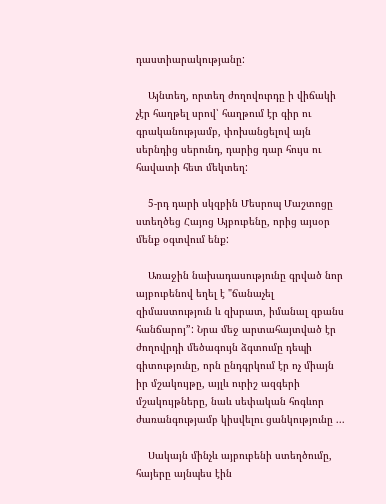դաստիարակությանը:

    Այնտեղ, որտեղ ժողովուրդը ի վիճակի չէր հաղթել սրով՝ հաղթում էր գիր ու գրականությամբ, փոխանցելով այն սերնդից սերունդ, դարից դար հույս ու հավատի հետ մեկտեղ:

    5-րդ դարի սկզբին Մեսրոպ Մաշտոցը ստեղծեց Հայոց Այբուբենը, որից այսօր մենք օգտվում ենք:

    Առաջին նախադասությունը գրված նոր այբուբենով եղել է "ճանաչել զիմաստություն և զխրատ, իմանալ զբանս հանճարոյ”: Նրա մեջ արտահայտված էր ժողովրդի մեծագույն ձգտումը դեպի գիտությունը, որն ընդգրկում էր ոչ միայն իր մշակույթը, այլև ուրիշ ազգերի մշակույթները, նաև սեփական հոգևոր ժառանգությամբ կիսվելու ցանկությունը ...

    Սակայն մինչև այբուբենի ստեղծումը, հայերը այնպես էին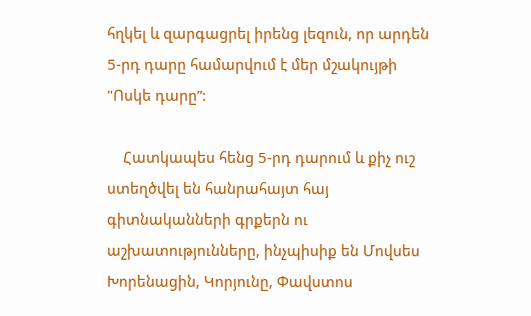հղկել և զարգացրել իրենց լեզուն, որ արդեն 5-րդ դարը համարվում է մեր մշակույթի "Ոսկե դարը”:

    Հատկապես հենց 5-րդ դարում և քիչ ուշ ստեղծվել են հանրահայտ հայ գիտնականների գրքերն ու աշխատությունները, ինչպիսիք են Մովսես Խորենացին, Կորյունը, Փավստոս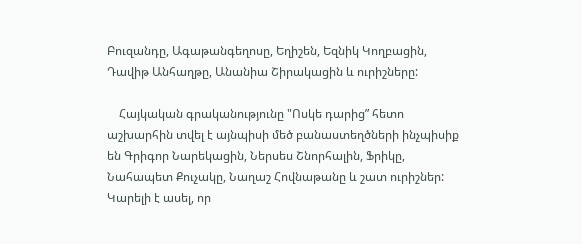Բուզանդը, Ագաթանգեղոսը, Եղիշեն, Եզնիկ Կողբացին, Դավիթ Անհաղթը, Անանիա Շիրակացին և ուրիշները:

    Հայկական գրականությունը "Ոսկե դարից” հետո աշխարհին տվել է այնպիսի մեծ բանաստեղծների ինչպիսիք են Գրիգոր Նարեկացին, Ներսես Շնորհալին, Ֆրիկը, Նահապետ Քուչակը, Նաղաշ Հովնաթանը և շատ ուրիշներ:
Կարելի է ասել, որ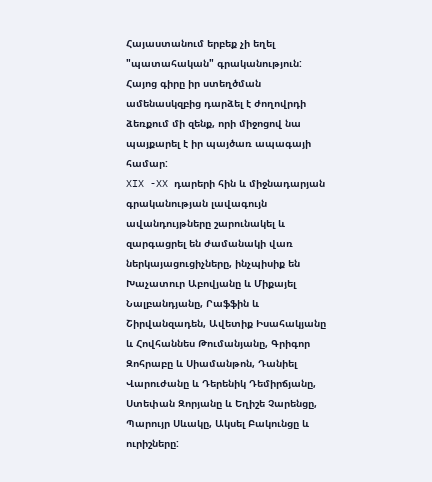Հայաստանում երբեք չի եղել "պատահական" գրականություն: Հայոց գիրը իր ստեղծման ամենասկզբից դարձել է ժողովրդի ձեռքում մի զենք, որի միջոցով նա պայքարել է իր պայծառ ապագայի համար:
XIX -XX դարերի հին և միջնադարյան գրականության լավագույն ավանդույթները շարունակել և զարգացրել են ժամանակի վառ ներկայացուցիչները, ինչպիսիք են Խաչատուր Աբովյանը և Միքայել Նալբանդյանը, Րաֆֆին և Շիրվանզադեն, Ավետիք Իսահակյանը և Հովհաննես Թումանյանը, Գրիգոր Զոհրաբը և Սիամանթոն, Դանիել Վարուժանը և Դերենիկ Դեմիրճյանը, Ստեփան Զորյանը և Եղիշե Չարենցը, Պարույր Սևակը, Ակսել Բակունցը և ուրիշները: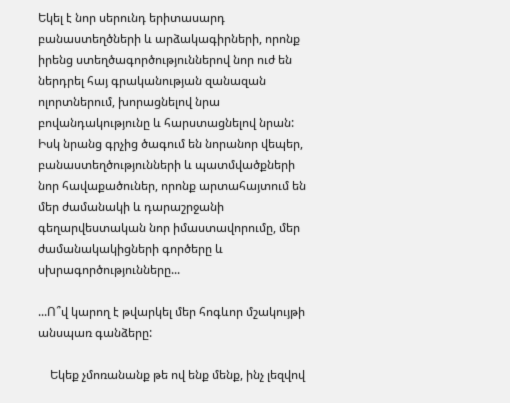Եկել է նոր սերունդ երիտասարդ բանաստեղծների և արձակագիրների, որոնք իրենց ստեղծագործություններով նոր ուժ են ներդրել հայ գրականության զանազան ոլորտներում, խորացնելով նրա բովանդակությունը և հարստացնելով նրան: Իսկ նրանց գրչից ծագում են նորանոր վեպեր, բանաստեղծությունների և պատմվածքների նոր հավաքածուներ, որոնք արտահայտում են մեր ժամանակի և դարաշրջանի գեղարվեստական նոր իմաստավորումը, մեր ժամանակակիցների գործերը և սխրագործությունները...

...Ո՞վ կարող է թվարկել մեր հոգևոր մշակույթի անսպառ գանձերը:

    Եկեք չմոռանանք թե ով ենք մենք, ինչ լեզվով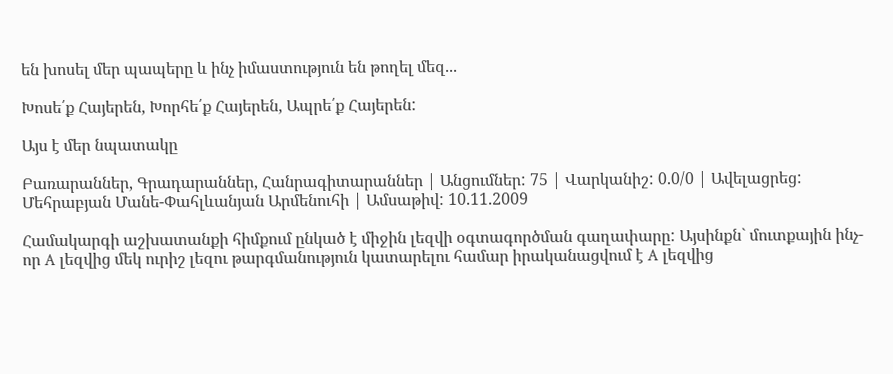են խոսել մեր պապերը և ինչ իմաստություն են թողել մեզ...

Խոսե՛ք Հայերեն, Խորհե՛ք Հայերեն, Ապրե՛ք Հայերեն:

Այս է մեր նպատակը

Բառարաններ, Գրադարաններ, Հանրագիտարաններ | Անցումներ: 75 | Վարկանիշ: 0.0/0 | Ավելացրեց: Մեհրաբյան Մանե-Փահլևանյան Արմենուհի | Ամսաթիվ: 10.11.2009

Համակարգի աշխատանքի հիմքում ընկած է միջին լեզվի օգտագործման գաղափարը: Այսինքն` մուտքային ինչ-որ A լեզվից մեկ ուրիշ լեզու թարգմանություն կատարելու համար իրականացվում է A լեզվից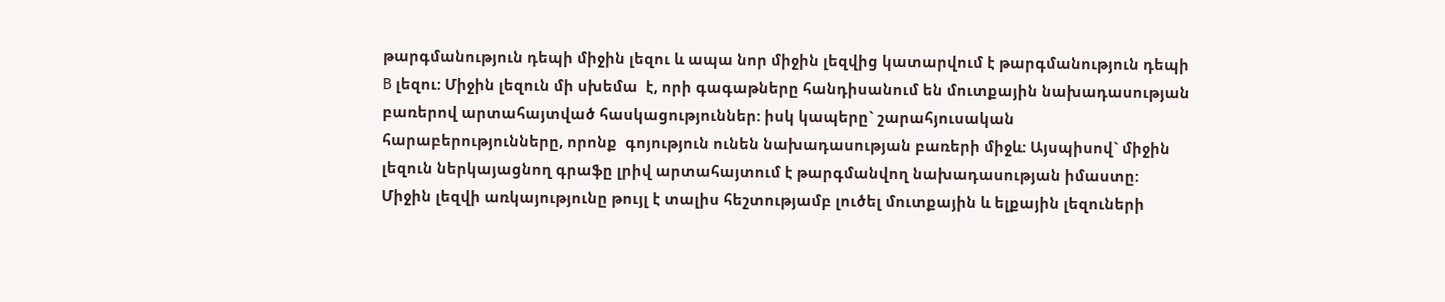թարգմանություն դեպի միջին լեզու և ապա նոր միջին լեզվից կատարվում է թարգմանություն դեպի B լեզու: Միջին լեզուն մի սխեմա  է, որի գագաթները հանդիսանում են մուտքային նախադասության բառերով արտահայտված հասկացություններ: իսկ կապերը` շարահյուսական հարաբերությունները, որոնք  գոյություն ունեն նախադասության բառերի միջև: Այսպիսով` միջին լեզուն ներկայացնող գրաֆը լրիվ արտահայտում է թարգմանվող նախադասության իմաստը:
Միջին լեզվի առկայությունը թույլ է տալիս հեշտությամբ լուծել մուտքային և ելքային լեզուների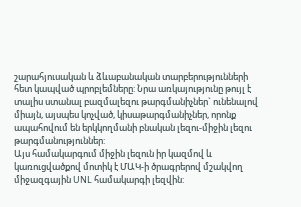շարահյուսական և ձևաբանական տարբերությունների հետ կապված պրոբլեմները: Նրա առկայությունը թույլ է տալիս ստանալ բազմալեզու թարգմանիչներ` ունենալով միայն, այսպես կոչված, կիսաթարգմանիչներ, որոնք ապահովում են երկկողմանի բնական լեզու-միջին լեզու թարգմանություններ:
Այս համակարգում միջին լեզուն իր կազմով և կառուցվածքով մոտիկ է ՄԱԿ-ի ծրագրերով մշակվող միջազգային UNL համակարգի լեզվին: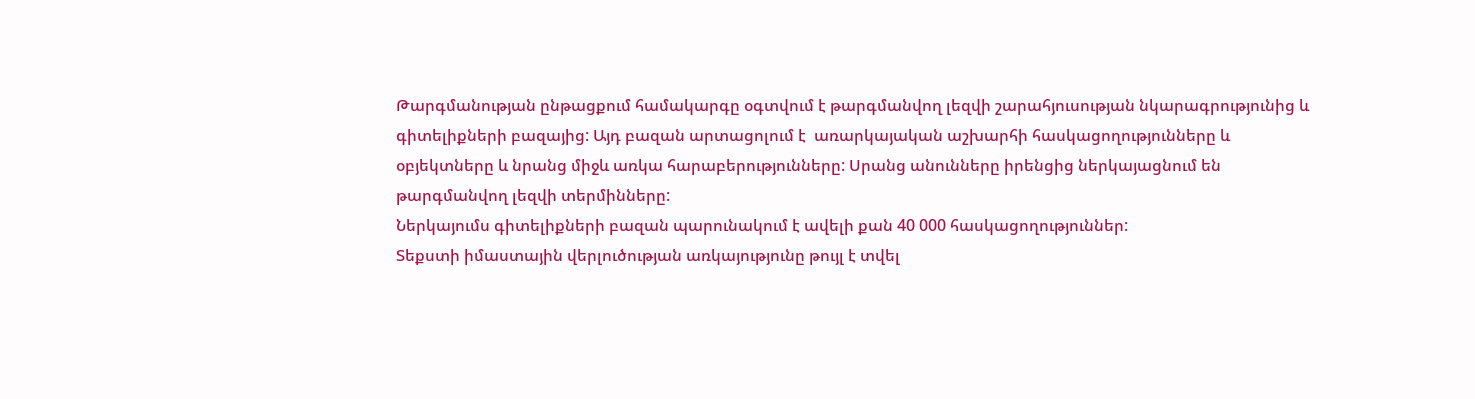Թարգմանության ընթացքում համակարգը օգտվում է թարգմանվող լեզվի շարահյուսության նկարագրությունից և գիտելիքների բազայից: Այդ բազան արտացոլում է  առարկայական աշխարհի հասկացողությունները և օբյեկտները և նրանց միջև առկա հարաբերությունները: Սրանց անունները իրենցից ներկայացնում են թարգմանվող լեզվի տերմինները:
Ներկայումս գիտելիքների բազան պարունակում է ավելի քան 40 000 հասկացողություններ:
Տեքստի իմաստային վերլուծության առկայությունը թույլ է տվել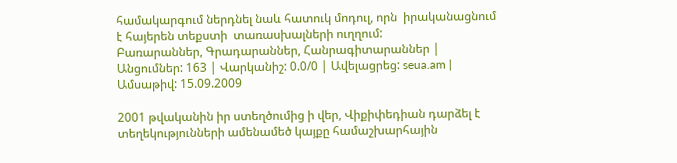համակարգում ներդնել նաև հատուկ մոդուլ, որն  իրականացնում է հայերեն տեքստի  տառասխալների ուղղում:
Բառարաններ, Գրադարաններ, Հանրագիտարաններ | Անցումներ: 163 | Վարկանիշ: 0.0/0 | Ավելացրեց: seua.am | Ամսաթիվ: 15.09.2009

2001 թվականին իր ստեղծումից ի վեր, Վիքիփեդիան դարձել է տեղեկությունների ամենամեծ կայքը համաշխարհային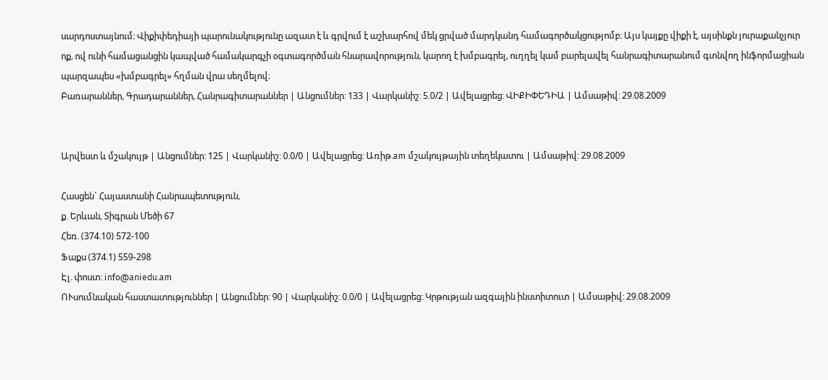սարդոստայնում։ Վիքիփեդիայի պարունակությունը ազատ է և գրվում է աշխարհով մեկ ցրված մարդկանդ համագործակցությոմբ։ Այս կայքը վիքի է, այսինքն յուրաքանչյուր ոք, ով ունի համացանցին կապված համակարգչի օգտագործման հնարավորություն, կարող է խմբագրել, ուղղել կամ բարելավել հանրագիտարանում գտնվող ինֆորմացիան պարզապես «խմբագրել» հղման վրա սեղմելով։
Բառարաններ, Գրադարաններ, Հանրագիտարաններ | Անցումներ: 133 | Վարկանիշ: 5.0/2 | Ավելացրեց: ՎԻՔԻՓԵԴԻԱ | Ամսաթիվ: 29.08.2009


Արվեստ և մշակույթ | Անցումներ: 125 | Վարկանիշ: 0.0/0 | Ավելացրեց: Առիթ.am մշակույթային տեղեկատու | Ամսաթիվ: 29.08.2009

Հասցեն` Հայաստանի Հանրապետություն,
ք. Երևան, Տիգրան Մեծի 67
Հեռ. (374.10) 572-100
Ֆաքս (374.1) 559-298
Էլ. փոստ: info@aniedu.am
ՈՒսումնական հաստատություններ | Անցումներ: 90 | Վարկանիշ: 0.0/0 | Ավելացրեց: Կրթության ազգային ինստիտուտ | Ամսաթիվ: 29.08.2009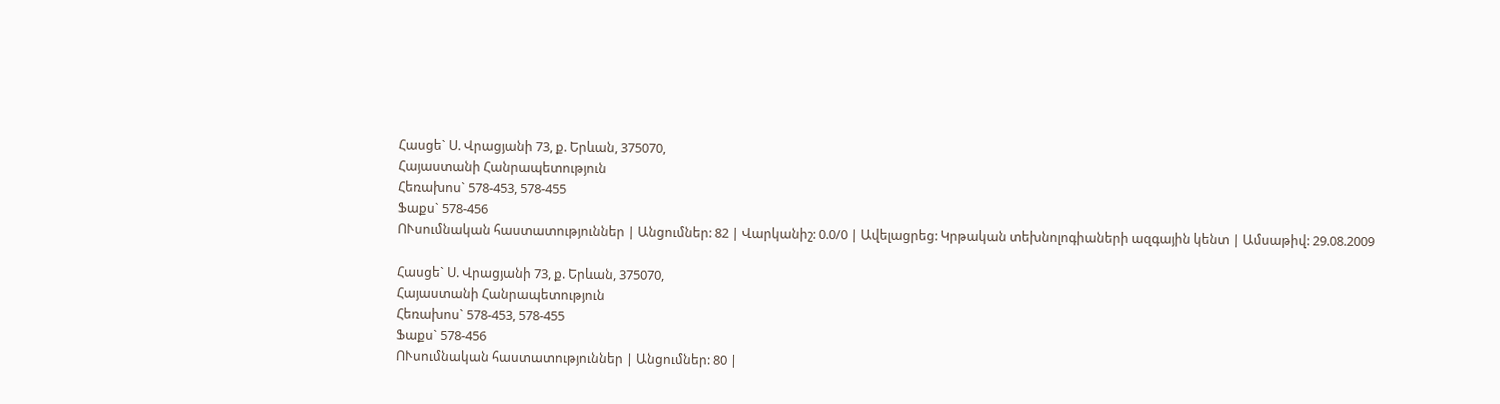Հասցե` Ս. Վրացյանի 73, ք. Երևան, 375070,
Հայաստանի Հանրապետություն
Հեռախոս` 578-453, 578-455
Ֆաքս` 578-456
ՈՒսումնական հաստատություններ | Անցումներ: 82 | Վարկանիշ: 0.0/0 | Ավելացրեց: Կրթական տեխնոլոգիաների ազգային կենտ | Ամսաթիվ: 29.08.2009

Հասցե` Ս. Վրացյանի 73, ք. Երևան, 375070,
Հայաստանի Հանրապետություն
Հեռախոս` 578-453, 578-455
Ֆաքս` 578-456
ՈՒսումնական հաստատություններ | Անցումներ: 80 |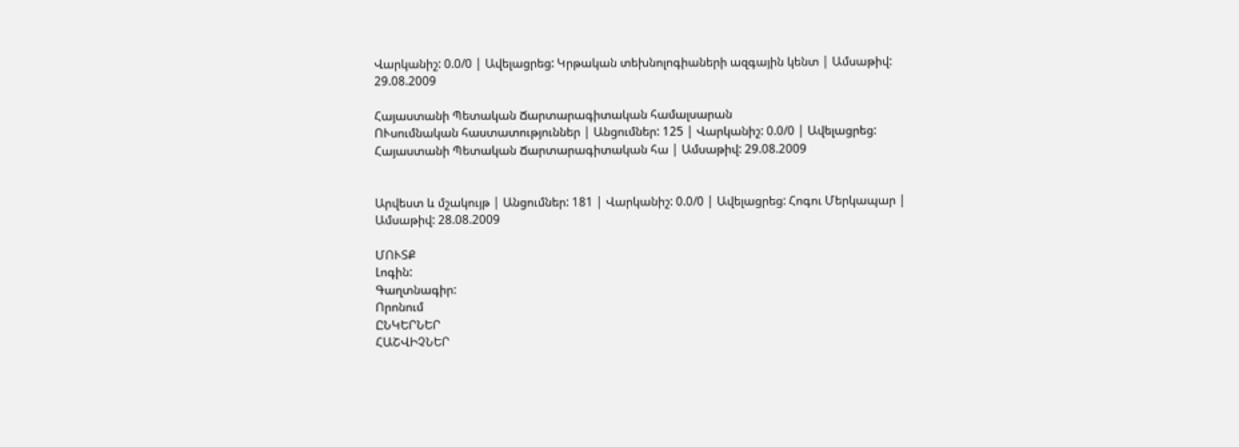Վարկանիշ: 0.0/0 | Ավելացրեց: Կրթական տեխնոլոգիաների ազգային կենտ | Ամսաթիվ: 29.08.2009

Հայաստանի Պետական Ճարտարագիտական համալսարան
ՈՒսումնական հաստատություններ | Անցումներ: 125 | Վարկանիշ: 0.0/0 | Ավելացրեց: Հայաստանի Պետական Ճարտարագիտական հա | Ամսաթիվ: 29.08.2009


Արվեստ և մշակույթ | Անցումներ: 181 | Վարկանիշ: 0.0/0 | Ավելացրեց: Հոգու Մերկապար | Ամսաթիվ: 28.08.2009

ՄՈՒՏՔ
Լոգին:
Գաղտնագիր:
Որոնում
ԸՆԿԵՐՆԵՐ
ՀԱՇՎԻՉՆԵՐ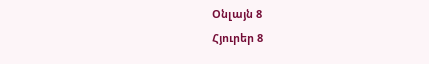Օնլայն 8
Հյուրեր 8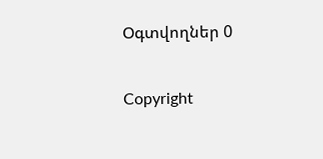Օգտվողներ 0

Copyright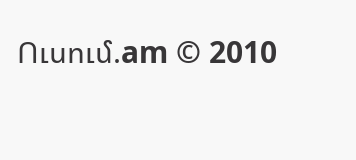Ուսում.am © 2010